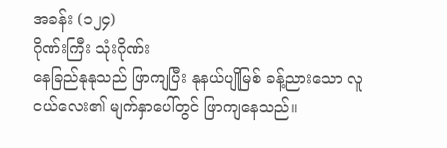အခန်း (၁၂၄)
ဂိုဏ်းကြီး သုံးဂိုဏ်း
နေခြည်နုနုသည် ဖြာကျပြီး နုနယ်ပျိုမြစ် ခန့်ညားသော လူငယ်လေး၏ မျက်နှာပေါ်တွင် ဖြာကျနေသည်။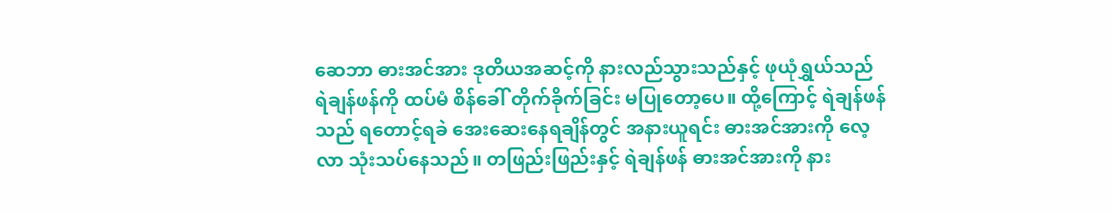ဆေဘာ ဓားအင်အား ဒုတိယအဆင့်ကို နားလည်သွားသည်နှင့် ဖုယုံရွှယ်သည် ရဲချန်ဖန်ကို ထပ်မံ စိန်ခေါ် တိုက်ခိုက်ခြင်း မပြုတော့ပေ။ ထို့ကြောင့် ရဲချန်ဖန်သည် ရတောင့်ရခဲ အေးဆေးနေရချိန်တွင် အနားယူရင်း ဓားအင်အားကို လေ့လာ သုံးသပ်နေသည်။ တဖြည်းဖြည်းနှင့် ရဲချန်ဖန် ဓားအင်အားကို နား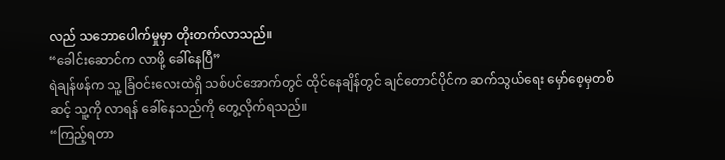လည် သဘောပေါက်မှုမှာ တိုးတက်လာသည်။
“ခေါင်းဆောင်က လာဖို့ ခေါ်နေပြီ”
ရဲချန်ဖန်က သူ့ ခြံဝင်းလေးထဲရှိ သစ်ပင်အောက်တွင် ထိုင်နေချိန်တွင် ချင်တောင်ပိုင်က ဆက်သွယ်ရေး မှော်စေ့မှတစ်ဆင့် သူ့ကို လာရန် ခေါ်နေသည်ကို တွေ့လိုက်ရသည်။
“ကြည့်ရတာ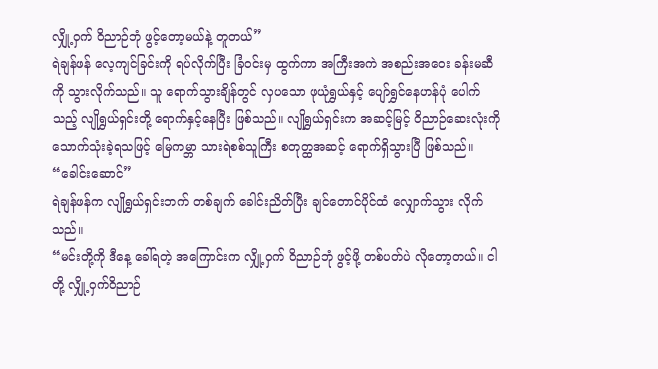လျှို့ဝှက် ဝိညာဉ်ဘုံ ဖွင့်တော့မယ်နဲ့ တူတယ်”
ရဲချန်ဖန် လေ့ကျင်ခြင်းကို ရပ်လိုက်ပြီး ခြံဝင်းမှ ထွက်ကာ အကြီးအကဲ အစည်းအဝေး ခန်းမဆီကို သွားလိုက်သည်။ သူ ရောက်သွားချိန်တွင် လှပသော ဖုယုံရွှယ်နှင့် ပျော်ရွှင်နေဟန်ပုံ ပေါက်သည့် လျိုရွှယ်ရှင်းတို့ ရောက်နှင့်နေပြီး ဖြစ်သည်။ လျိုရွှယ်ရှင်းက အဆင့်မြင့် ဝိညာဉ်ဆေးလုံးကို သောက်သုံးခဲ့ရသဖြင့် မြေကမ္ဘာ သားရဲစစ်သူကြီး စတုတ္ထအဆင့် ရောက်ရှိသွားပြီ ဖြစ်သည်။
“ခေါင်းဆောင်”
ရဲချန်ဖန်က လျိုရွှယ်ရှင်းဘက် တစ်ချက် ခေါင်းညိတ်ပြီး ချင်တောင်ပိုင်ထံ လျှောက်သွား လိုက်သည်။
“မင်းတို့ကို ဒီနေ့ ခေါ်ရတဲ့ အကြောင်းက လျှို့ဝှက် ဝိညာဉ်ဘုံ ဖွင့်ဖို့ တစ်ပတ်ပဲ လိုတော့တယ်။ ငါတို့ လျှို့ဝှက်ဝိညာဉ်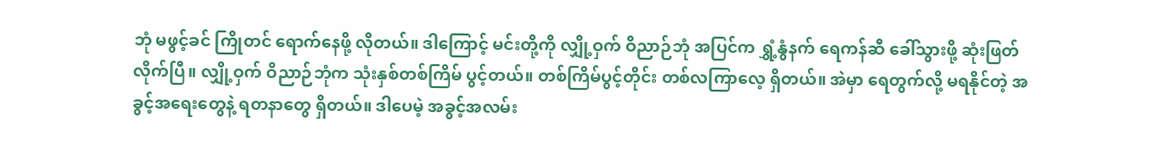ဘုံ မဖွင့်ခင် ကြိုတင် ရောက်နေဖို့ လိုတယ်။ ဒါကြောင့် မင်းတို့ကို လျှို့ဝှက် ဝိညာဉ်ဘုံ အပြင်က ရွှံ့နွံနက် ရေကန်ဆီ ခေါ်သွားဖို့ ဆုံးဖြတ်လိုက်ပြီ။ လျှို့ဝှက် ဝိညာဉ်ဘုံက သုံးနှစ်တစ်ကြိမ် ပွင့်တယ်။ တစ်ကြိမ်ပွင့်တိုင်း တစ်လကြာလေ့ ရှိတယ်။ အဲမှာ ရေတွက်လို့ မရနိုင်တဲ့ အခွင့်အရေးတွေနဲ့ ရတနာတွေ ရှိတယ်။ ဒါပေမဲ့ အခွင့်အလမ်း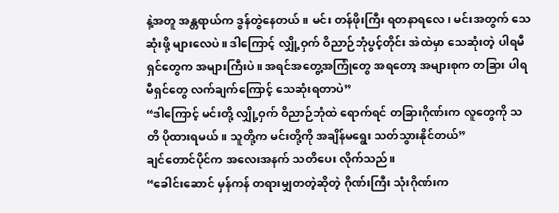နဲ့အတူ အန္တရာယ်က ဒွန်တွဲနေတယ်။ မင်း တန်ဖိုးကြီး ရတနာရလေ၊ မင်းအတွက် သေဆုံးဖို့ များလေပဲ။ ဒါကြောင့် လျှို့ဝှက် ဝိညာဉ်ဘုံပွင့်တိုင်း အဲထဲမှာ သေဆုံးတဲ့ ပါရမီရှင်တွေက အများကြီးပဲ။ အရင်အတွေ့အကြုံတွေ အရတော့ အများစုက တခြား ပါရမီရှင်တွေ လက်ချက်ကြောင့် သေဆုံးရတာပဲ”
“ဒါကြောင့် မင်းတို့ လျှို့ဝှက် ဝိညာဉ်ဘုံထဲ ရောက်ရင် တခြားဂိုဏ်းက လူတွေကို သတိ ပိုထားရမယ်။ သူတို့က မင်းတို့ကို အချိန်မရွေး သတ်သွားနိုင်တယ်”
ချင်တောင်ပိုင်က အလေးအနက် သတိပေး လိုက်သည်။
“ခေါင်းဆောင် မှန်ကန် တရားမျှတတဲ့ဆိုတဲ့ ဂိုဏ်းကြီး သုံးဂိုဏ်းက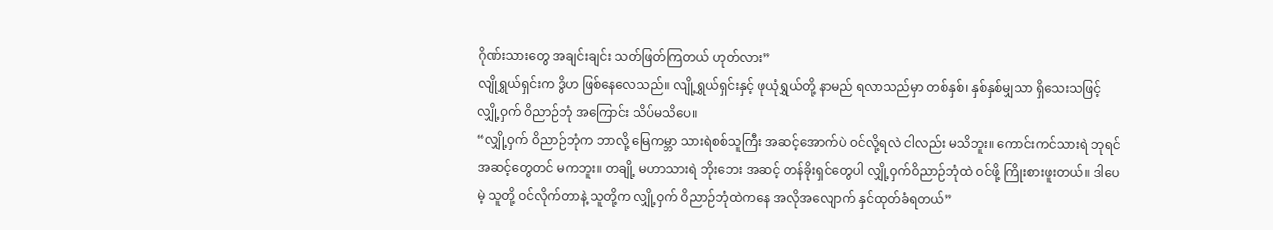ဂိုဏ်းသားတွေ အချင်းချင်း သတ်ဖြတ်ကြတယ် ဟုတ်လား”
လျိုရွှယ်ရှင်းက ဒွိဟ ဖြစ်နေလေသည်။ လျို့ရွှယ်ရှင်းနှင့် ဖုယုံရွှယ်တို့ နာမည် ရလာသည်မှာ တစ်နှစ်၊ နှစ်နှစ်မျှသာ ရှိသေးသဖြင့် လျှို့ဝှက် ဝိညာဉ်ဘုံ အကြောင်း သိပ်မသိပေ။
“လျှို့ဝှက် ဝိညာဉ်ဘုံက ဘာလို့ မြေကမ္ဘာ သားရဲစစ်သူကြီး အဆင့်အောက်ပဲ ဝင်လို့ရလဲ ငါလည်း မသိဘူး။ ကောင်းကင်သားရဲ ဘုရင်အဆင့်တွေတင် မကဘူး။ တချို့ မဟာသားရဲ ဘိုးဘေး အဆင့် တန်ခိုးရှင်တွေပါ လျှို့ဝှက်ဝိညာဉ်ဘုံထဲ ဝင်ဖို့ ကြိုးစားဖူးတယ်။ ဒါပေမဲ့ သူတို့ ဝင်လိုက်တာနဲ့ သူတို့က လျှို့ဝှက် ဝိညာဉ်ဘုံထဲကနေ အလိုအလျောက် နှင်ထုတ်ခံရတယ်”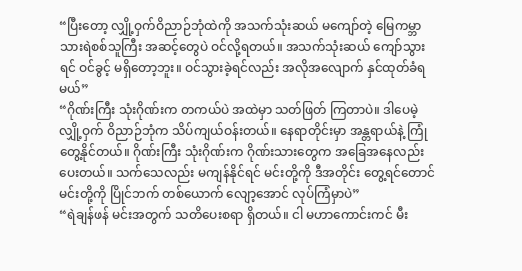“ပြီးတော့ လျှို့ဝှက်ဝိညာဉ်ဘုံထဲကို အသက်သုံးဆယ် မကျော်တဲ့ မြေကမ္ဘာ သားရဲစစ်သူကြီး အဆင့်တွေပဲ ဝင်လို့ရတယ်။ အသက်သုံးဆယ် ကျော်သွားရင် ဝင်ခွင့် မရှိတော့ဘူး။ ဝင်သွားခဲ့ရင်လည်း အလိုအလျောက် နှင်ထုတ်ခံရမယ်”
“ဂိုဏ်းကြီး သုံးဂိုဏ်းက တကယ်ပဲ အထဲမှာ သတ်ဖြတ် ကြတာပဲ။ ဒါပေမဲ့ လျှို့ဝှက် ဝိညာဉ်ဘုံက သိပ်ကျယ်ဝန်းတယ်။ နေရာတိုင်းမှာ အန္တရာယ်နဲ့ ကြုံတွေ့နိုင်တယ်။ ဂိုဏ်းကြီး သုံးဂိုဏ်းက ဂိုဏ်းသားတွေက အခြေအနေလည်း ပေးတယ်။ သက်သေလည်း မကျန်နိုင်ရင် မင်းတို့ကို ဒီအတိုင်း တွေ့ရင်တောင် မင်းတို့ကို ပြိုင်ဘက် တစ်ယောက် လျော့အောင် လုပ်ကြံမှာပဲ”
“ရဲချန်ဖန် မင်းအတွက် သတိပေးစရာ ရှိတယ်။ ငါ မဟာကောင်းကင် မီး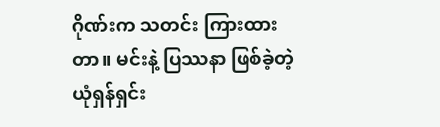ဂိုဏ်းက သတင်း ကြားထားတာ။ မင်းနဲ့ ပြဿနာ ဖြစ်ခဲ့တဲ့ ယုံရှန်ရှင်း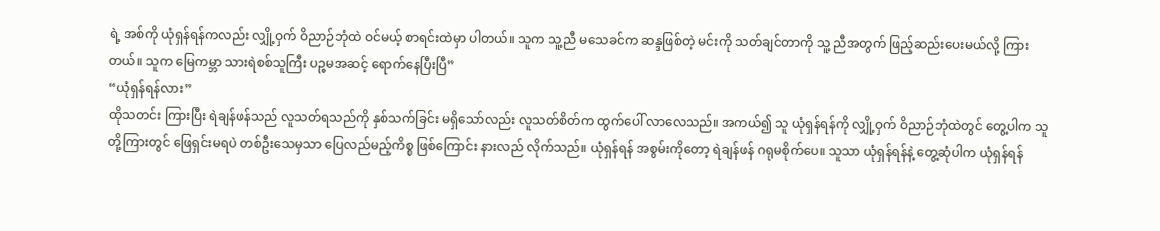ရဲ့ အစ်ကို ယုံရှန်ရန်ကလည်း လျှို့ဝှက် ဝိညာဉ်ဘုံထဲ ဝင်မယ့် စာရင်းထဲမှာ ပါတယ်။ သူက သူ့ညီ မသေခင်က ဆန္ဒဖြစ်တဲ့ မင်းကို သတ်ချင်တာကို သူ့ ညီအတွက် ဖြည့်ဆည်းပေးမယ်လို့ ကြားတယ်။ သူက မြေကမ္ဘာ သားရဲစစ်သူကြီး ပဉ္စမအဆင့် ရောက်နေပြီးပြီ”
“ယုံရှန်ရန်လား”
ထိုသတင်း ကြားပြီး ရဲချန်ဖန်သည် လူသတ်ရသည်ကို နှစ်သက်ခြင်း မရှိသော်လည်း လူသတ်စိတ်က ထွက်ပေါ် လာလေသည်။ အကယ်၍ သူ ယုံရှန်ရန်ကို လျှို့ဝှက် ဝိညာဉ်ဘုံထဲတွင် တွေ့ပါက သူတို့ကြားတွင် ဖြေရှင်းမရပဲ တစ်ဦးသေမှသာ ပြေလည်မည့်ကိစ္စ ဖြစ်ကြောင်း နားလည် လိုက်သည်။ ယုံရှန်ရန် အစွမ်းကိုတော့ ရဲချန်ဖန် ဂရုမစိုက်ပေ။ သူသာ ယုံရှန်ရန်နဲ့ တွေ့ဆုံပါက ယုံရှန်ရန်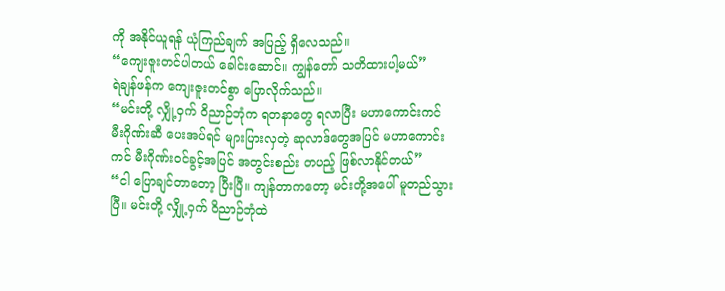ကို အနိုင်ယူရန် ယုံကြည်ချက် အပြည့် ရှိလေသည်။
“ကျေးဇူးတင်ပါတယ် ခေါင်းဆောင်။ ကျွန်တော် သတိထားပါ့မယ်”
ရဲချန်ဖန်က ကျေးဇူးတင်စွာ ပြောလိုက်သည်။
“မင်းတို့ လျှို့ဝှက် ဝိညာဉ်ဘုံက ရတနာတွေ ရလာပြီး မဟာကောင်းကင် မီးဂိုဏ်းဆီ ပေးအပ်ရင် များပြားလှတဲ့ ဆုလာဒ်တွေအပြင် မဟာကောင်းကင် မီးဂိုဏ်းဝင်ခွင့်အပြင် အတွင်းစည်း တပည့် ဖြစ်လာနိုင်တယ်”
“ငါ ပြောချင်တာတော့ ပြီးပြီ။ ကျန်တာကတော့ မင်းတို့အပေါ် မူတည်သွားပြီ။ မင်းတို့ လျှို့ဝှက် ဝိညာဉ်ဘုံထဲ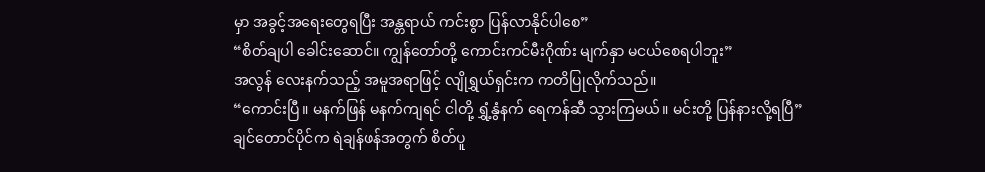မှာ အခွင့်အရေးတွေရပြီး အန္တရာယ် ကင်းစွာ ပြန်လာနိုင်ပါစေ”
“စိတ်ချပါ ခေါင်းဆောင်။ ကျွန်တော်တို့ ကောင်းကင်မီးဂိုဏ်း မျက်နှာ မငယ်စေရပါဘူး”
အလွန် လေးနက်သည့် အမူအရာဖြင့် လျိုရွှယ်ရှင်းက ကတိပြုလိုက်သည်။
“ကောင်းပြီ။ မနက်ဖြန် မနက်ကျရင် ငါတို့ ရွှံ့နွံနက် ရေကန်ဆီ သွားကြမယ်။ မင်းတို့ ပြန်နားလို့ရပြီ”
ချင်တောင်ပိုင်က ရဲချန်ဖန်အတွက် စိတ်ပူ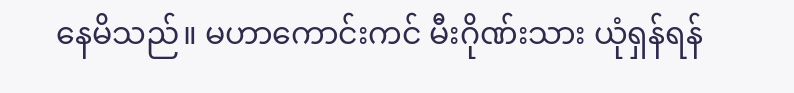နေမိသည်။ မဟာကောင်းကင် မီးဂိုဏ်းသား ယုံရှန်ရန်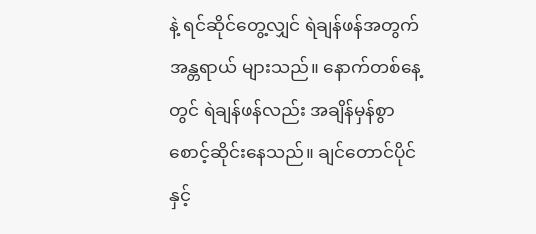နဲ့ ရင်ဆိုင်တွေ့လျှင် ရဲချန်ဖန်အတွက် အန္တရာယ် များသည်။ နောက်တစ်နေ့တွင် ရဲချန်ဖန်လည်း အချိန်မှန်စွာ စောင့်ဆိုင်းနေသည်။ ချင်တောင်ပိုင်နှင့်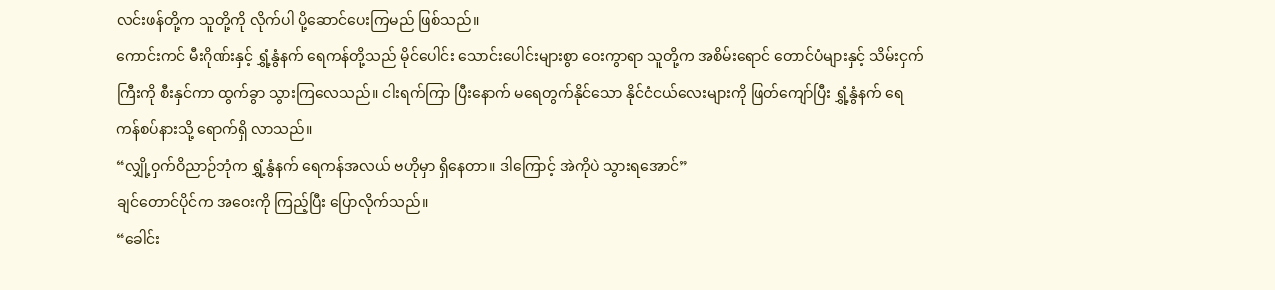လင်းဖန်တို့က သူတို့ကို လိုက်ပါ ပို့ဆောင်ပေးကြမည် ဖြစ်သည်။
ကောင်းကင် မီးဂိုဏ်းနှင့် ရွှံ့နွံနက် ရေကန်တို့သည် မိုင်ပေါင်း သောင်းပေါင်းများစွာ ဝေးကွာရာ သူတို့က အစိမ်းရောင် တောင်ပံများနှင့် သိမ်းငှက်ကြီးကို စီးနှင်ကာ ထွက်ခွာ သွားကြလေသည်။ ငါးရက်ကြာ ပြီးနောက် မရေတွက်နိုင်သော နိုင်ငံငယ်လေးများကို ဖြတ်ကျော်ပြီး ရွှံ့နွံနက် ရေကန်စပ်နားသို့ ရောက်ရှိ လာသည်။
“လျှို့ဝှက်ဝိညာဉ်ဘုံက ရွှံ့နွံနက် ရေကန်အလယ် ဗဟိုမှာ ရှိနေတာ။ ဒါကြောင့် အဲကိုပဲ သွားရအောင်”
ချင်တောင်ပိုင်က အဝေးကို ကြည့်ပြီး ပြောလိုက်သည်။
“ခေါင်း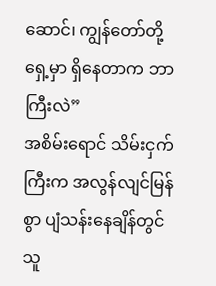ဆောင်၊ ကျွန်တော်တို့ ရှေ့မှာ ရှိနေတာက ဘာကြီးလဲ”
အစိမ်းရောင် သိမ်းငှက်ကြီးက အလွန်လျင်မြန်စွာ ပျံသန်းနေချိန်တွင် သူ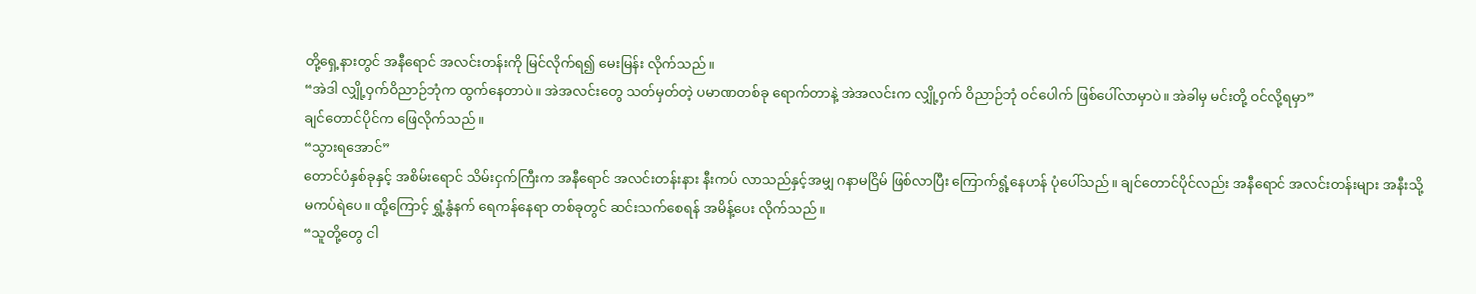တို့ရှေ့နားတွင် အနီရောင် အလင်းတန်းကို မြင်လိုက်ရ၍ မေးမြန်း လိုက်သည်။
“အဲဒါ လျှို့ဝှက်ဝိညာဉ်ဘုံက ထွက်နေတာပဲ။ အဲအလင်းတွေ သတ်မှတ်တဲ့ ပမာဏတစ်ခု ရောက်တာနဲ့ အဲအလင်းက လျှို့ဝှက် ဝိညာဉ်ဘုံ ဝင်ပေါက် ဖြစ်ပေါ်လာမှာပဲ။ အဲခါမှ မင်းတို့ ဝင်လို့ရမှာ”
ချင်တောင်ပိုင်က ဖြေလိုက်သည်။
“သွားရအောင်”
တောင်ပံနှစ်ခုနှင့် အစိမ်းရောင် သိမ်းငှက်ကြီးက အနီရောင် အလင်းတန်းနား နီးကပ် လာသည်နှင့်အမျှ ဂနာမငြိမ် ဖြစ်လာပြီး ကြောက်ရွံ့နေဟန် ပုံပေါ်သည်။ ချင်တောင်ပိုင်လည်း အနီရောင် အလင်းတန်းများ အနီးသို့ မကပ်ရဲပေ။ ထို့ကြောင့် ရွှံ့နွံနက် ရေကန်နေရာ တစ်ခုတွင် ဆင်းသက်စေရန် အမိန့်ပေး လိုက်သည်။
“သူတို့တွေ ငါ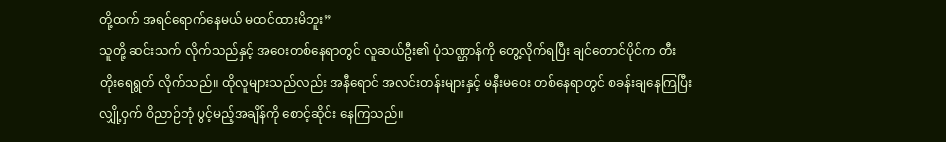တို့ထက် အရင်ရောက်နေမယ် မထင်ထားမိဘူး”
သူတို့ ဆင်းသက် လိုက်သည်နှင့် အဝေးတစ်နေရာတွင် လူဆယ်ဦး၏ ပုံသဏ္ဌာန်ကို တွေ့လိုက်ရပြီး ချင်တောင်ပိုင်က တီးတိုးရေရွတ် လိုက်သည်။ ထိုလူများသည်လည်း အနီရောင် အလင်းတန်းများနှင့် မနီးမဝေး တစ်နေရာတွင် စခန်းချနေကြပြီး လျှို့ဝှက် ဝိညာဉ်ဘုံ ပွင့်မည့်အချိန်ကို စောင့်ဆိုင်း နေကြသည်။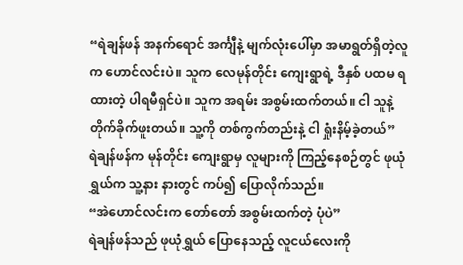“ရဲချန်ဖန် အနက်ရောင် အင်္ကျီနဲ့ မျက်လုံးပေါ်မှာ အမာရွတ်ရှိတဲ့လူက ဟောင်လင်းပဲ။ သူက လေမုန်တိုင်း ကျေးရွာရဲ့ ဒီနှစ် ပထမ ရထားတဲ့ ပါရမီရှင်ပဲ။ သူက အရမ်း အစွမ်းထက်တယ်။ ငါ သူနဲ့ တိုက်ခိုက်ဖူးတယ်။ သူ့ကို တစ်ကွက်တည်းနဲ့ ငါ ရှုံးနိမ့်ခဲ့တယ်”
ရဲချန်ဖန်က မုန်တိုင်း ကျေးရွာမှ လူများကို ကြည့်နေစဉ်တွင် ဖုယုံရွှယ်က သူ့နား နားတွင် ကပ်၍ ပြောလိုက်သည်။
“အဲဟောင်လင်းက တော်တော် အစွမ်းထက်တဲ့ ပုံပဲ”
ရဲချန်ဖန်သည် ဖုယုံရွှယ် ပြောနေသည့် လူငယ်လေးကို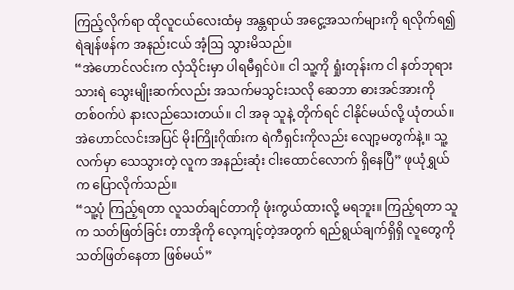ကြည့်လိုက်ရာ ထိုလူငယ်လေးထံမှ အန္တရာယ် အငွေ့အသက်များကို ရလိုက်ရ၍ ရဲချန်ဖန်က အနည်းငယ် အံ့ဩ သွားမိသည်။
“အဲဟောင်လင်းက လှံသိုင်းမှာ ပါရမီရှင်ပဲ။ ငါ သူ့ကို ရှုံးတုန်းက ငါ နတ်ဘုရား သားရဲ သွေးမျိုးဆက်လည်း အသက်မသွင်းသလို ဆေဘာ ဓားအင်အားကို တစ်ဝက်ပဲ နားလည်သေးတယ်။ ငါ အခု သူနဲ့ တိုက်ရင် ငါနိုင်မယ်လို့ ယုံတယ်။ အဲဟောင်လင်းအပြင် မိုးကြိုးဂိုဏ်းက ရဲကီရှင်းကိုလည်း လျော့မတွက်နဲ့။ သူ့လက်မှာ သေသွားတဲ့ လူက အနည်းဆုံး ငါးထောင်လောက် ရှိနေပြီ” ဖုယုံရွှယ်က ပြောလိုက်သည်။
“သူ့ပုံ ကြည့်ရတာ လူသတ်ချင်တာကို ဖုံးကွယ်ထားလို့ မရဘူး။ ကြည့်ရတာ သူက သတ်ဖြတ်ခြင်း တာအိုကို လေ့ကျင့်တဲ့အတွက် ရည်ရွယ်ချက်ရှိရှိ လူတွေကို သတ်ဖြတ်နေတာ ဖြစ်မယ်”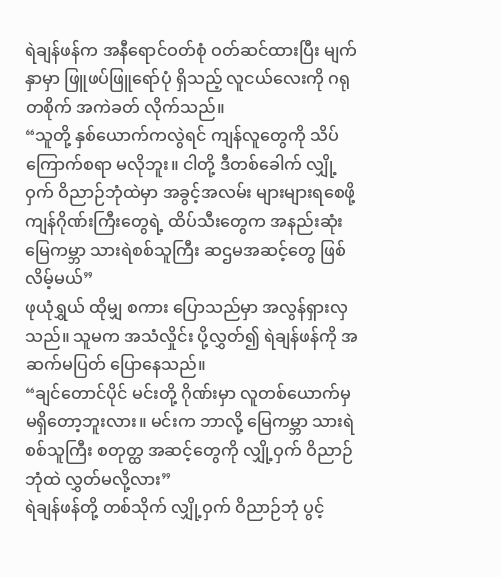ရဲချန်ဖန်က အနီရောင်ဝတ်စုံ ဝတ်ဆင်ထားပြီး မျက်နှာမှာ ဖြူဖပ်ဖြူရော်ပုံ ရှိသည့် လူငယ်လေးကို ဂရုတစိုက် အကဲခတ် လိုက်သည်။
“သူတို့ နှစ်ယောက်ကလွဲရင် ကျန်လူတွေကို သိပ်ကြောက်စရာ မလိုဘူး။ ငါတို့ ဒီတစ်ခေါက် လျှို့ဝှက် ဝိညာဉ်ဘုံထဲမှာ အခွင့်အလမ်း များများရစေဖို့ ကျန်ဂိုဏ်းကြီးတွေရဲ့ ထိပ်သီးတွေက အနည်းဆုံး မြေကမ္ဘာ သားရဲစစ်သူကြီး ဆဌမအဆင့်တွေ ဖြစ်လိမ့်မယ်”
ဖုယုံရွှယ် ထိုမျှ စကား ပြောသည်မှာ အလွန်ရှားလှသည်။ သူမက အသံလှိုင်း ပို့လွှတ်၍ ရဲချန်ဖန်ကို အဆက်မပြတ် ပြောနေသည်။
“ချင်တောင်ပိုင် မင်းတို့ ဂိုဏ်းမှာ လူတစ်ယောက်မှ မရှိတော့ဘူးလား။ မင်းက ဘာလို့ မြေကမ္ဘာ သားရဲစစ်သူကြီး စတုတ္ထ အဆင့်တွေကို လျှို့ဝှက် ဝိညာဉ်ဘုံထဲ လွှတ်မလို့လား”
ရဲချန်ဖန်တို့ တစ်သိုက် လျှို့ဝှက် ဝိညာဉ်ဘုံ ပွင့်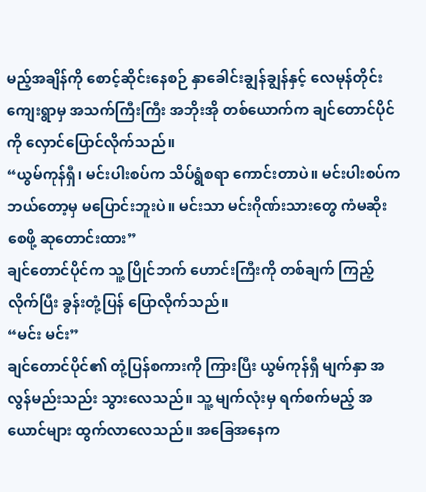မည့်အချိန်ကို စောင့်ဆိုင်းနေစဉ် နှာခေါင်းချွန်ချွန်နှင့် လေမုန်တိုင်း ကျေးရွာမှ အသက်ကြီးကြီး အဘိုးအို တစ်ယောက်က ချင်တောင်ပိုင်ကို လှောင်ပြောင်လိုက်သည်။
“ယွမ်ကုန်ရှီ၊ မင်းပါးစပ်က သိပ်ရွံစရာ ကောင်းတာပဲ။ မင်းပါးစပ်က ဘယ်တော့မှ မပြောင်းဘူးပဲ။ မင်းသာ မင်းဂိုဏ်းသားတွေ ကံမဆိုးစေဖို့ ဆုတောင်းထား”
ချင်တောင်ပိုင်က သူ့ ပြိုင်ဘက် ဟောင်းကြီးကို တစ်ချက် ကြည့်လိုက်ပြီး ခွန်းတုံ့ပြန် ပြောလိုက်သည်။
“မင်း မင်း”
ချင်တောင်ပိုင်၏ တုံ့ပြန်စကားကို ကြားပြီး ယွမ်ကုန်ရှီ မျက်နှာ အလွန်မည်းသည်း သွားလေသည်။ သူ့ မျက်လုံးမှ ရက်စက်မည့် အယောင်များ ထွက်လာလေသည်။ အခြေအနေက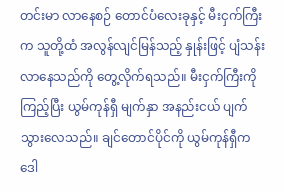တင်းမာ လာနေစဉ် တောင်ပံလေးခုနှင့် မီးငှက်ကြီးက သူတို့ထံ အလွန်လျင်မြန်သည့် နှုန်းဖြင့် ပျံသန်း လာနေသည်ကို တွေ့လိုက်ရသည်။ မီးငှက်ကြီးကို ကြည့်ပြီး ယွမ်ကုန်ရှီ မျက်နှာ အနည်းငယ် ပျက်သွားလေသည်။ ချင်တောင်ပိုင်ကို ယွမ်ကုန်ရှီက ဒေါ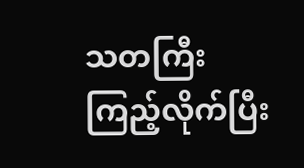သတကြီး ကြည့်လိုက်ပြီး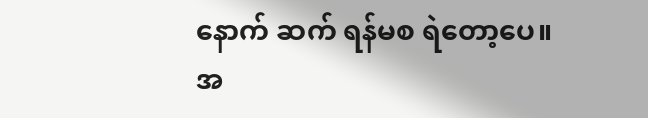နောက် ဆက် ရန်မစ ရဲတော့ပေ။
အ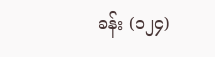ခန်း (၁၂၄)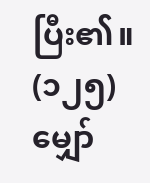ပြီး၏။ (၁၂၅) မျှော်